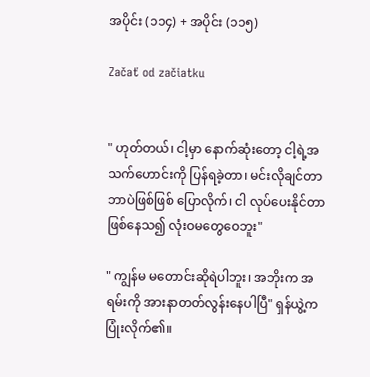အပိုင်း (၁၁၄) + အပိုင်း (၁၁၅)

Začať od začiatku


" ဟုတ်တယ်၊ ငါ့မှာ နောက်ဆုံးတော့ ငါ့ရဲ့အသက်ဟောင်းကို ပြန်ရခဲ့တာ၊ မင်းလိုချင်တာ ဘာပဲဖြစ်ဖြစ် ပြောလိုက်၊ ငါ လုပ်ပေးနိုင်တာဖြစ်နေသ၍ လုံးဝမတွေဝေဘူး"

" ကျွန်မ မတောင်းဆိုရဲပါဘူး၊ အဘိုးက အရမ်းကို အားနာတတ်လွန်းနေပါပြီ" ရှန်ယွဲ့က ပြုံးလိုက်၏။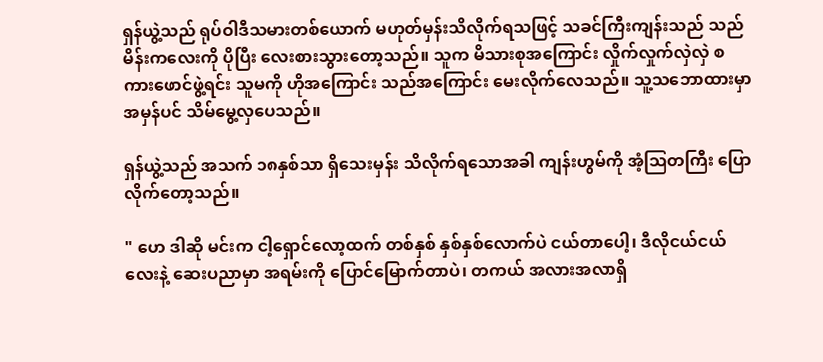ရှန်ယွဲ့သည် ရုပ်ဝါဒီသမားတစ်ယောက် မဟုတ်မှန်းသိလိုက်ရသဖြင့် သခင်ကြီးကျန်းသည် သည်မိန်းကလေးကို ပိုပြီး လေးစားသွားတော့သည်။ သူက မိသားစုအကြောင်း လှိုက်လှုက်လှဲလှဲ စကားဖောင်ဖွဲ့ရင်း သူမကို ဟိုအကြောင်း သည်အကြောင်း မေးလိုက်လေသည်။ သူ့သဘောထားမှာ အမှန်ပင် သိမ်မွေ့လှပေသည်။

ရှန်ယွဲ့သည် အသက် ၁၈နှစ်သာ ရှိသေးမှန်း သိလိုက်ရသောအခါ ကျန်းဟွမ်ကို အံ့ဩတကြီး ပြောလိုက်တော့သည်။

" ဟေ ဒါဆို မင်းက ငါ့ရှောင်လော့ထက် တစ်နှစ် နှစ်နှစ်လောက်ပဲ ငယ်တာပေါ့၊ ဒီလိုငယ်ငယ်လေးနဲ့ ဆေးပညာမှာ အရမ်းကို ပြောင်မြောက်တာပဲ၊ တကယ် အလားအလာရှိ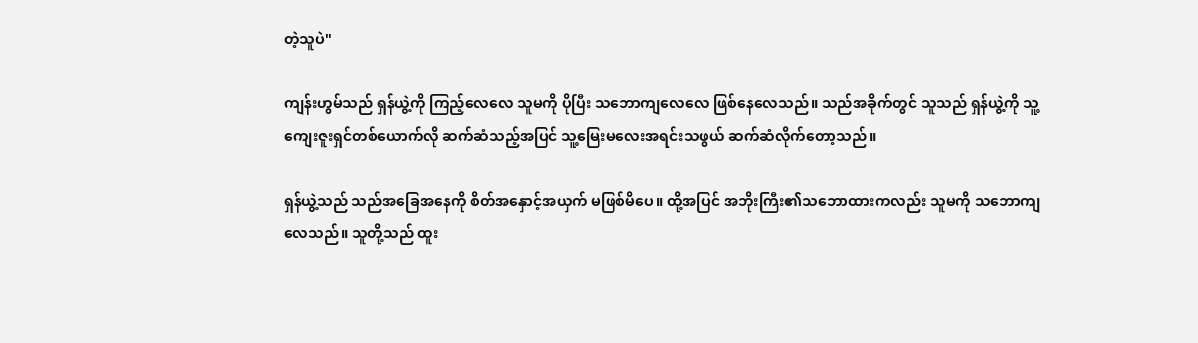တဲ့သူပဲ"

ကျန်းဟွမ်သည် ရှန်ယွဲ့ကို ကြည့်လေလေ သူမကို ပိုပြီး သဘောကျလေလေ ဖြစ်နေလေသည်။ သည်အခိုက်တွင် သူသည် ရှန်ယွဲ့ကို သူ့ကျေးဇူးရှင်တစ်ယောက်လို ဆက်ဆံသည့်အပြင် သူ့မြေးမလေးအရင်းသဖွယ် ဆက်ဆံလိုက်တော့သည်။

ရှန်ယွဲ့သည် သည်အခြေအနေကို စိတ်အနှောင့်အယှက် မဖြစ်မိပေ။ ထို့အပြင် အဘိုးကြီး၏သဘောထားကလည်း သူမကို သဘောကျလေသည်။ သူတို့သည် ထူး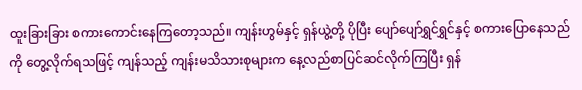ထူးခြားခြား စကားကောင်းနေကြတော့သည်။ ကျန်းဟွမ်နှင့် ရှန်ယွဲ့တို့ ပိုပြီး ပျော်ပျော်ရွှင်ရွှင်နှင့် စကားပြောနေသည်ကို တွေ့လိုက်ရသဖြင့် ကျန်သည့် ကျန်းမသိသားစုများက နေ့လည်စာပြင်ဆင်လိုက်ကြပြီး ရှန်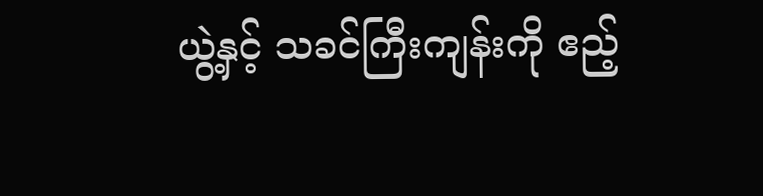ယွဲ့နှင့် သခင်ကြီးကျန်းကို ဧည့်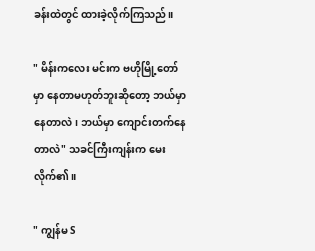ခန်းထဲတွင် ထားခဲ့လိုက်ကြသည်။

" မိန်းကလေး မင်းက ဗဟိုမြို့တော်မှာ နေတာမဟုတ်ဘူးဆိုတော့ ဘယ်မှာနေတာလဲ၊ ဘယ်မှာ ကျောင်းတက်နေတာလဲ" သခင်ကြီးကျန်းက မေးလိုက်၏။

" ကျွန်မ S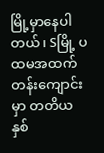မြို့မှာနေပါတယ်၊ Sမြို့ ပထမအထက်တန်းကျောင်းမှာ တတိယနှစ်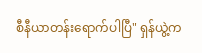စီနီယာတန်းရောက်ပါပြီ" ရှန်ယွဲ့က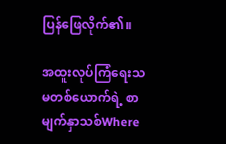ပြန်ဖြေလိုက်၏။

အထူးလုပ်ကြံရေးသမတစ်ယောက်ရဲ့ စာမျက်နှာသစ်Where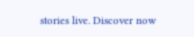stories live. Discover now